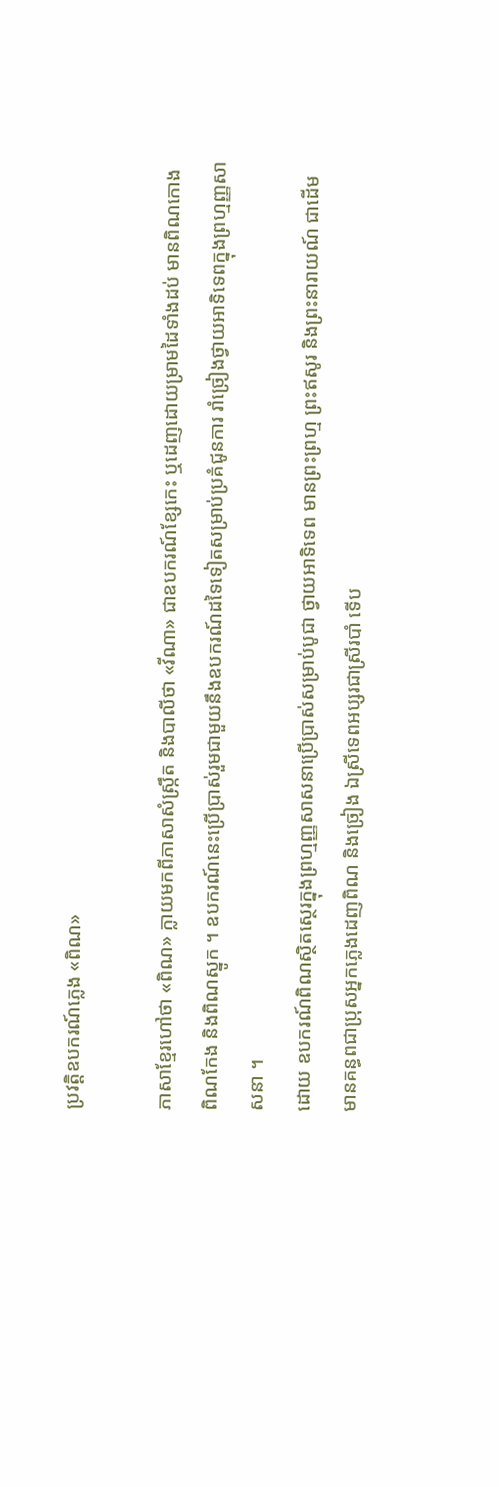ប្រវត្ដិឧបករណ៍ភ្លេង «ពិណ»

ភាសាខ្មែរហៅថា «ពិណ» ក្លាយមកពីភាសាសំស្ក្រឹត និងបាលីថា «វីណា» ជាឧបករណ៍ខ្សែកេះ ឬដេញដោយម្រាមដៃទាំងដប់ មានពិណកោង ពិណកែង និងពិណស្នូក ។ ឧបករណ៍នេះប្រើប្រាស់រួមជាមួយនឹងឧបករណ៍ដទៃទៀតសម្រាប់ប្រគំជូនការ រាំច្រៀងថ្វាយអាទិទេពក្នុងព្រហ្មញ្ញសាសនា ។
ដោយ ឧបករណ៍ពិណស្ថិតស្ថេរក្នុងព្រហ្មញ្ញសាសនាប្រើប្រាស់សម្រាប់បូជា ថ្វាយអាទិទេព មានព្រះព្រហ្ម ព្រះឥសូរ និងព្រះនារាយណ៍ ជាដើម មានគន្ធពជាប្រុសអ្នកភ្លេងដេញពិណ និងច្រៀង ឯស្រីទេពអប្សរជាស្រីរបាំ ទើប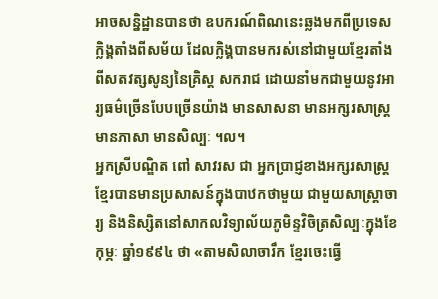អាចសន្និដ្ឋានបានថា ឧបករណ៍ពិណនេះឆ្លងមកពីប្រទេសក្លិង្គតាំងពីសម័យ ដែលក្លិង្គបានមករស់នៅជាមួយខ្មែរតាំងពីសតវត្សសូន្យនៃគ្រិស្ដ សករាជ ដោយនាំមកជាមួយនូវអារ្យធម៌ច្រើនបែបច្រើនយ៉ាង មានសាសនា មានអក្សរសាស្ដ្រ មានភាសា មានសិល្បៈ ។ល។
អ្នកស្រីបណ្ឌិត ពៅ សាវរស ជា អ្នកប្រាជ្ញខាងអក្សរសាស្ដ្រខ្មែរបានមានប្រសាសន៍ក្នុងបាឋកថាមួយ ជាមួយសាស្ដ្រាចារ្យ និងនិស្សិតនៅសាកលវិទ្យាល័យភូមិន្ទវិចិត្រសិល្បៈក្នុងខែកុម្ភៈ ឆ្នាំ១៩៩៤ ថា «តាមសិលាចារឹក ខ្មែរចេះធ្វើ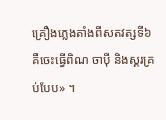គ្រឿងភ្លេងតាំងពីសតវត្សទី៦ គឺចេះធ្វើពិណ ចាប៉ី និងស្គរគ្រប់បែប» ។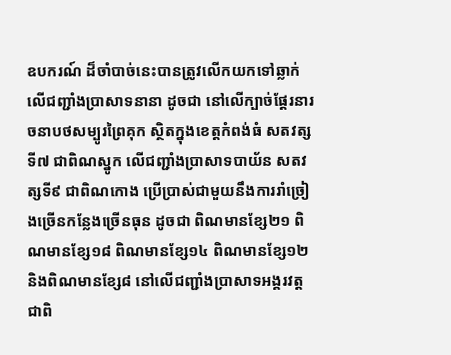ឧបករណ៍ ដ៏ចាំបាច់នេះបានត្រូវលើកយកទៅឆ្លាក់លើជញ្ជាំងប្រាសាទនានា ដូចជា នៅលើក្បាច់ផ្ដែរនារចនាបថសម្បូរព្រៃគុក ស្ថិតក្នុងខេត្តកំពង់ធំ សតវត្សទី៧ ជាពិណស្នូក លើជញ្ជាំងប្រាសាទបាយ័ន សតវត្សទី៩ ជាពិណកោង ប្រើប្រាស់ជាមួយនឹងការរាំច្រៀងច្រើនកន្លែងច្រើនធុន ដូចជា ពិណមានខ្សែ២១ ពិណមានខ្សែ១៨ ពិណមានខ្សែ១៤ ពិណមានខ្សែ១២ និងពិណមានខ្សែ៨ នៅលើជញ្ជាំងប្រាសាទអង្គរវត្ដ ជាពិ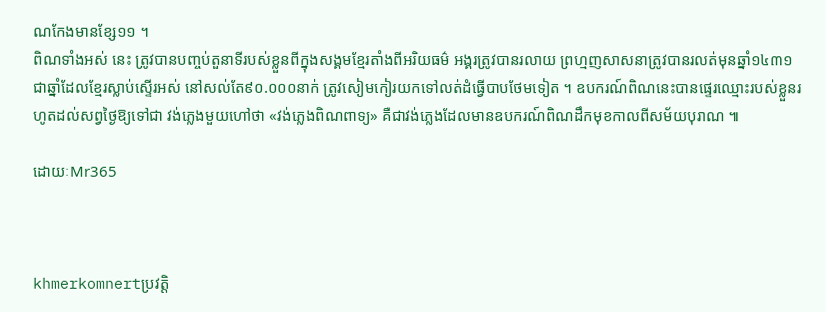ណកែងមានខ្សែ១១ ។
ពិណទាំងអស់ នេះ ត្រូវបានបញ្ចប់តួនាទីរបស់ខ្លួនពីក្នុងសង្គមខ្មែរតាំងពីអរិយធម៌ អង្គរត្រូវបានរលាយ ព្រហ្មញសាសនាត្រូវបានរលត់មុនឆ្នាំ១៤៣១ ជាឆ្នាំដែលខ្មែរស្លាប់ស្ទើរអស់ នៅសល់តែ៩០.០០០នាក់ ត្រូវសៀមកៀរយកទៅលត់ដំធ្វើបាបថែមទៀត ។ ឧបករណ៍ពិណនេះបានផ្ទេរឈ្មោះរបស់ខ្លួនរហូតដល់សព្វថ្ងៃឱ្យទៅជា វង់ភ្លេងមួយហៅថា «វង់ភ្លេងពិណពាទ្យ» គឺជាវង់ភ្លេងដែលមានឧបករណ៍ពិណដឹកមុខកាលពីសម័យបុរាណ ៕

ដោយៈMr365



khmerkomnertប្រវត្ដិ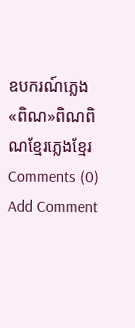ឧបករណ៍ភ្លេង «ពិណ»ពិណពិណខ្មែរភ្លេងខ្មែរ
Comments (0)
Add Comment